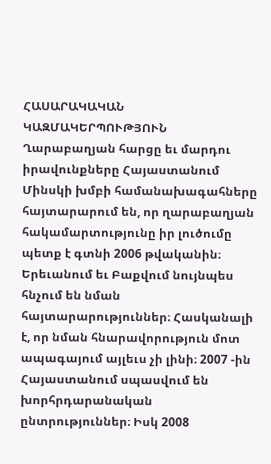ՀԱՍԱՐԱԿԱԿԱՆ ԿԱԶՄԱԿԵՐՊՈՒԹՅՈՒՆ
Ղարաբաղյան հարցը եւ մարդու իրավունքները Հայաստանում
Մինսկի խմբի համանախագահները հայտարարում են, որ ղարաբաղյան հակամարտությունը իր լուծումը պետք է գտնի 2006 թվականին։ Երեւանում եւ Բաքվում նույնպես հնչում են նման հայտարարություններ։ Հասկանալի է, որ նման հնարավորություն մոտ ապագայում այլեւս չի լինի։ 2007 -ին Հայաստանում սպասվում են խորհրդարանական ընտրություններ։ Իսկ 2008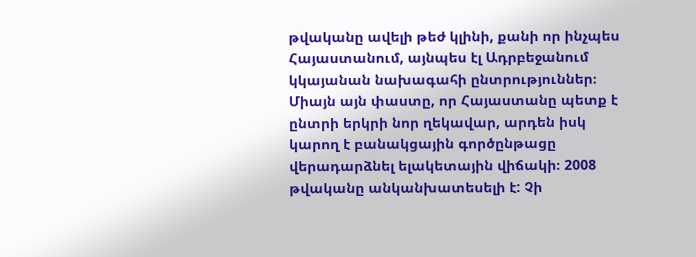թվականը ավելի թեժ կլինի, քանի որ ինչպես Հայաստանում, այնպես էլ Ադրբեջանում կկայանան նախագահի ընտրություններ։ Միայն այն փաստը, որ Հայաստանը պետք է ընտրի երկրի նոր ղեկավար, արդեն իսկ կարող է բանակցային գործընթացը վերադարձնել ելակետային վիճակի։ 2008 թվականը անկանխատեսելի է: Չի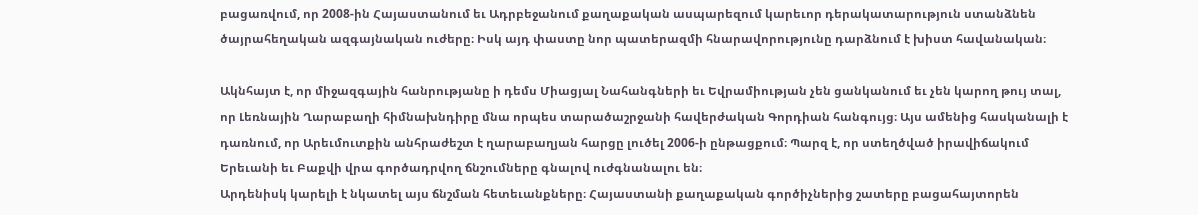բացառվում, որ 2008-ին Հայաստանում եւ Ադրբեջանում քաղաքական ասպարեզում կարեւոր դերակատարություն ստանձնեն ծայրահեղական ազգայնական ուժերը։ Իսկ այդ փաստը նոր պատերազմի հնարավորությունը դարձնում է խիստ հավանական։

Ակնհայտ է, որ միջազգային հանրությանը ի դեմս Միացյալ Նահանգների եւ Եվրամիության չեն ցանկանում եւ չեն կարող թույ տալ, որ Լեռնային Ղարաբաղի հիմնախնդիրը մնա որպես տարածաշրջանի հավերժական Գորդիան հանգույց։ Այս ամենից հասկանալի է դառնում, որ Արեւմուտքին անհրաժեշտ է ղարաբաղյան հարցը լուծել 2006-ի ընթացքում։ Պարզ է, որ ստեղծված իրավիճակում Երեւանի եւ Բաքվի վրա գործադրվող ճնշումները գնալով ուժգնանալու են։
Արդենիսկ կարելի է նկատել այս ճնշման հետեւանքները։ Հայաստանի քաղաքական գործիչներից շատերը բացահայտորեն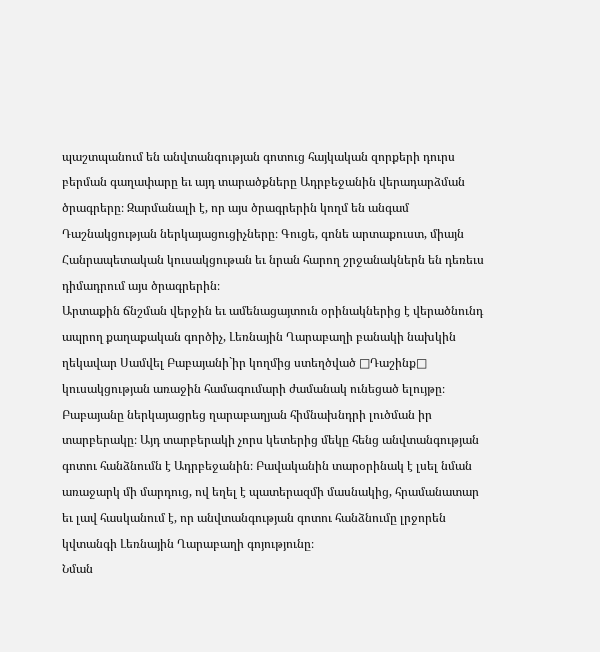պաշտպանում են անվտանգության գոտուց հայկական զորքերի դուրս բերման գաղափարը եւ այդ տարածքները Ադրբեջանին վերադարձման ծրագրերը։ Զարմանալի է, որ այս ծրագրերին կողմ են անգամ Դաշնակցության ներկայացուցիչները։ Գուցե, գոնե արտաքուստ, միայն Հանրապետական կուսակցութան եւ նրան հարող շրջանակներն են դեռեւս դիմադրում այս ծրագրերին։
Արտաքին ճնշման վերջին եւ ամենացայտուն օրինակներից է վերածնունդ ապրող քաղաքական գործիչ, Լեռնային Ղարաբաղի բանակի նախկին ղեկավար Սամվել Բաբայանի`իր կողմից ստեղծված □Դաշինք□ կուսակցության առաջին համագումարի ժամանակ ունեցած ելույթը։ Բաբայանը ներկայացրեց ղարաբաղյան հիմնախնդրի լուծման իր տարբերակը։ Այդ տարբերակի չորս կետերից մեկը հենց անվտանգության գոտու հանձնումն է Ադրբեջանին։ Բավականին տարօրինակ է լսել նման առաջարկ մի մարդուց, ով եղել է պատերազմի մասնակից, հրամանատար եւ լավ հասկանում է, որ անվտանգության գոտու հանձնումը լրջորեն կվտանգի Լեռնային Ղարաբաղի գոյությունը։
Նման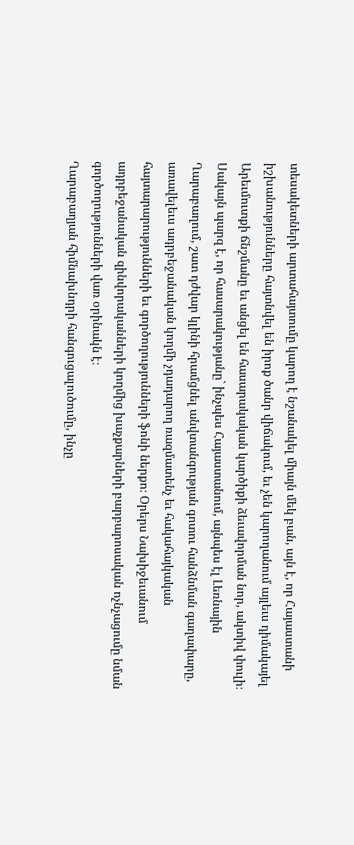տեսակետների արտահայտումը կարող է նշանակել միայն մեկ բան, այն է, որ Հայաստանի իշխանությունները հայտնվել են իրոք ծանր վիճակում, եւ չեն կարողանում այլեւս դիմակայել Արեւմուտքի ճնշմանը եւ անցել են հասարակական կարծիքի ձեւավորման նոր, ակտիվ փուլի։
Սակայն պարզ է, որ հասարակությանը` ինչպես Հայաստանում, այնպես էլ Լեռնային Ղարաբաղում, շատ դժվար կլինի հրամցնել անվտանգության գոտու հանձնման գաղափարը, առավելեւս ադրբեջանական կողմի չդադարող ռազմատենչ եւ հակահայկական հայտարարությունների եւ գործողությունների ֆոնի ներքո։ Օրերս Նախիջեւանում ադրբեջանական զինվորականների կողմից խաչքարների բարբարոսական ոչնչացումը նման գործողությունների վառ օրինակն է։
Ղարաբաղյան հիմնախնդրի հանգուցալուծումը, ինչը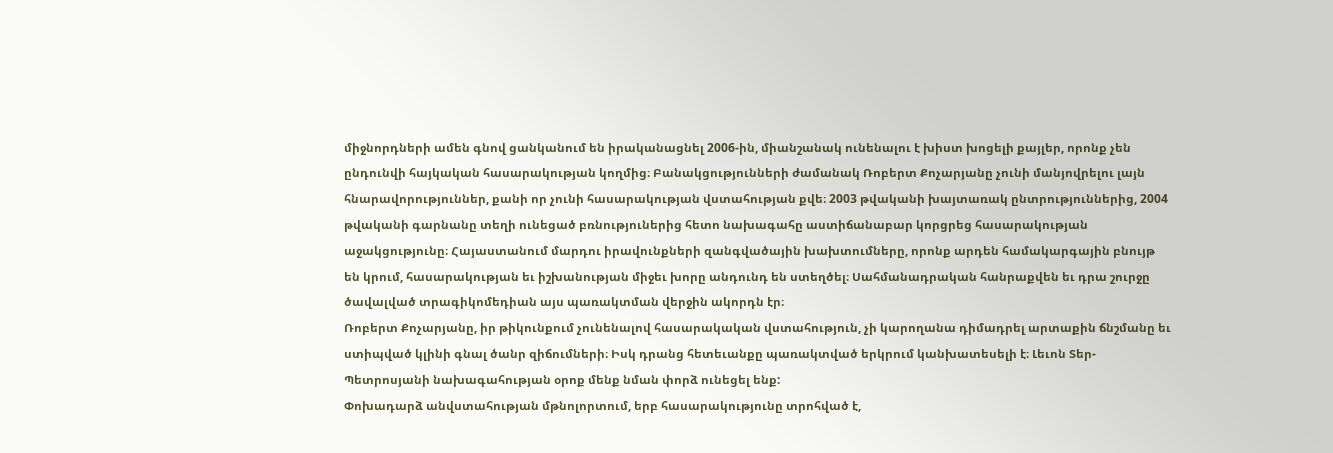միջնորդների ամեն գնով ցանկանում են իրականացնել 2006-ին, միանշանակ ունենալու է խիստ խոցելի քայլեր, որոնք չեն ընդունվի հայկական հասարակության կողմից։ Բանակցությունների ժամանակ Ռոբերտ Քոչարյանը չունի մանյովրելու լայն հնարավորություններ, քանի որ չունի հասարակության վստահության քվե։ 2003 թվականի խայտառակ ընտրություններից, 2004 թվականի գարնանը տեղի ունեցած բռնություներից հետո նախագահը աստիճանաբար կորցրեց հասարակության աջակցությունը։ Հայաստանում մարդու իրավունքների զանգվածային խախտումները, որոնք արդեն համակարգային բնույթ են կրում, հասարակության եւ իշխանության միջեւ խորը անդունդ են ստեղծել։ Սահմանադրական հանրաքվեն եւ դրա շուրջը ծավալված տրագիկոմեդիան այս պառակտման վերջին ակորդն էր։
Ռոբերտ Քոչարյանը, իր թիկունքում չունենալով հասարակական վստահություն, չի կարողանա դիմադրել արտաքին ճնշմանը եւ ստիպված կլինի գնալ ծանր զիճումների։ Իսկ դրանց հետեւանքը պառակտված երկրում կանխատեսելի է։ Լեւոն Տեր-Պետրոսյանի նախագահության օրոք մենք նման փորձ ունեցել ենք:
Փոխադարձ անվստահության մթնոլորտում, երբ հասարակությունը տրոհված է,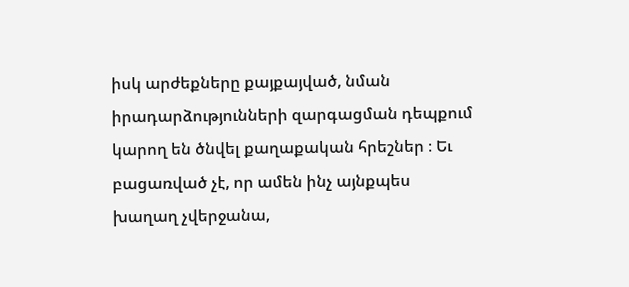իսկ արժեքները քայքայված, նման իրադարձությունների զարգացման դեպքում կարող են ծնվել քաղաքական հրեշներ ։ Եւ բացառված չէ, որ ամեն ինչ այնքպես խաղաղ չվերջանա,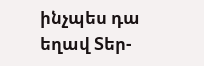ինչպես դա եղավ Տեր-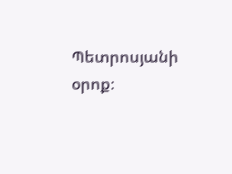Պետրոսյանի օրոք։